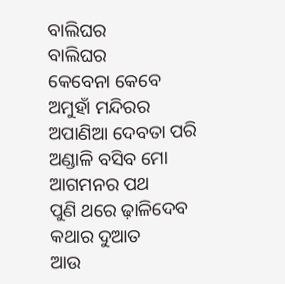ବାଲିଘର
ବାଲିଘର
କେବେନା କେବେ
ଅମୁହାଁ ମନ୍ଦିରର
ଅପାଣିଆ ଦେବତା ପରି
ଅଣ୍ଡାଳି ବସିବ ମୋ
ଆଗମନର ପଥ
ପୁଣି ଥରେ ଢ଼ାଳିଦେବ
କଥାର ଦୁଆତ
ଆଉ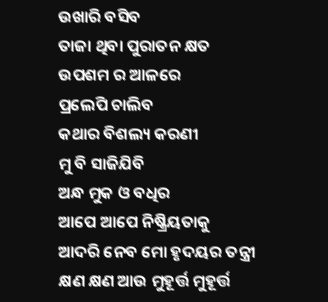ଉଖାରି ବସିବ
ତାଜା ଥିବା ପୁରାତନ କ୍ଷତ
ଉପଶମ ର ଆଳରେ
ପ୍ରଲେପି ଚାଲିବ
କଥାର ବିଶଲ୍ୟ କରଣୀ
ମୁ ବି ସାଜିଯିବି
ଅନ୍ଧ ମୁକ ଓ ବଧିର
ଆପେ ଆପେ ନିଷ୍କ୍ରିୟତାକୁ
ଆଦରି ନେବ ମୋ ହୃଦୟର ତନ୍ତ୍ରୀ
କ୍ଷଣ କ୍ଷଣ ଆଉ ମୁହୂର୍ତ୍ତ ମୁହୂର୍ତ୍ତ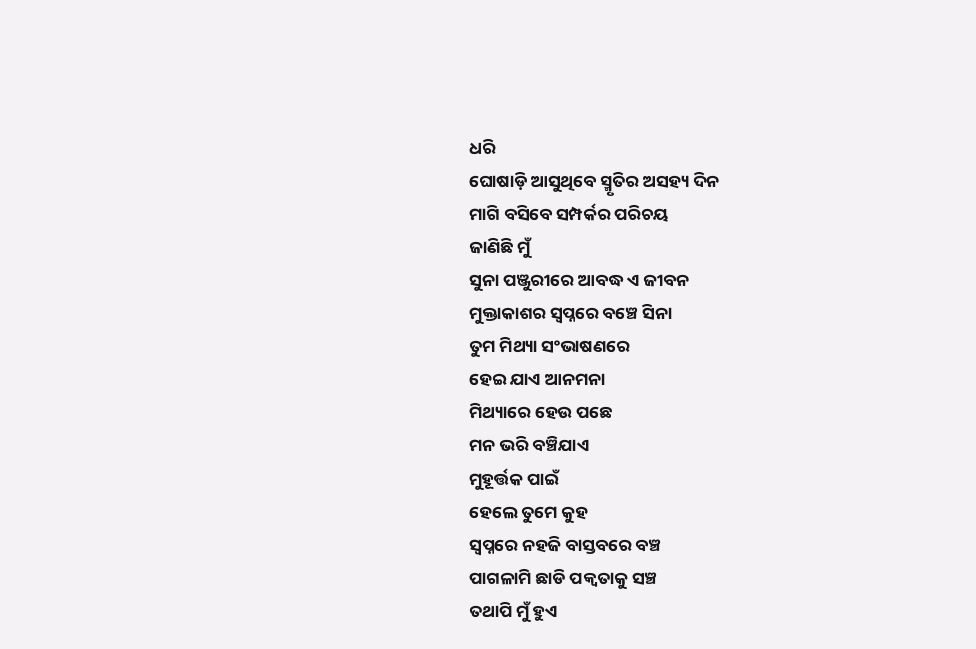ଧରି
ଘୋଷାଡ଼ି ଆସୁଥିବେ ସ୍ମୃତିର ଅସହ୍ୟ ଦିନ
ମାଗି ବସିବେ ସମ୍ପର୍କର ପରିଚୟ
ଜାଣିଛି ମୁଁ
ସୁନା ପଞ୍ଜୁରୀରେ ଆବଦ୍ଧ ଏ ଜୀବନ
ମୁକ୍ତାକାଶର ସ୍ୱପ୍ନରେ ବଞ୍ଚେ ସିନା
ତୁମ ମିଥ୍ୟା ସଂଭାଷଣରେ
ହେଇ ଯାଏ ଆନମନା
ମିଥ୍ୟାରେ ହେଉ ପଛେ
ମନ ଭରି ବଞ୍ଚିଯାଏ
ମୁହୂର୍ତ୍ତକ ପାଇଁ
ହେଲେ ତୁମେ କୁହ
ସ୍ୱପ୍ନରେ ନହଜି ବାସ୍ତବରେ ବଞ୍ଚ
ପାଗଳାମି ଛାଡି ପକ୍ଵତାକୁ ସଞ୍ଚ
ତଥାପି ମୁଁ ହୁଏ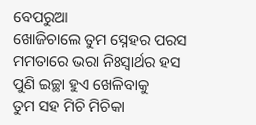ବେପରୁଆ
ଖୋଜିଚାଲେ ତୁମ ସ୍ନେହର ପରସ
ମମତାରେ ଭରା ନିଃସ୍ୱାର୍ଥର ହସ
ପୁଣି ଇଚ୍ଛା ହୁଏ ଖେଳିବାକୁ
ତୁମ ସହ ମିଚି ମିଚିକା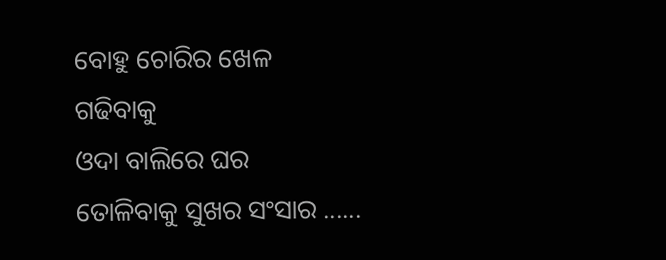ବୋହୁ ଚୋରିର ଖେଳ
ଗଢିବାକୁ
ଓଦା ବାଲିରେ ଘର
ତୋଳିବାକୁ ସୁଖର ସଂସାର ......